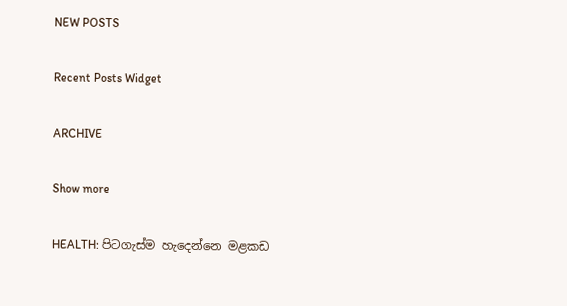NEW POSTS

Recent Posts Widget

ARCHIVE

Show more

HEALTH: පිටගැස්ම හැදෙන්නෙ මළකඩ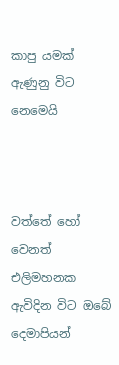කාපු යමක් ඇණුනු විට නෙමෙයි



වත්තේ හෝ වෙනත් එලිමහනක ඇවිදින විට ඔබේ දෙමාපියන්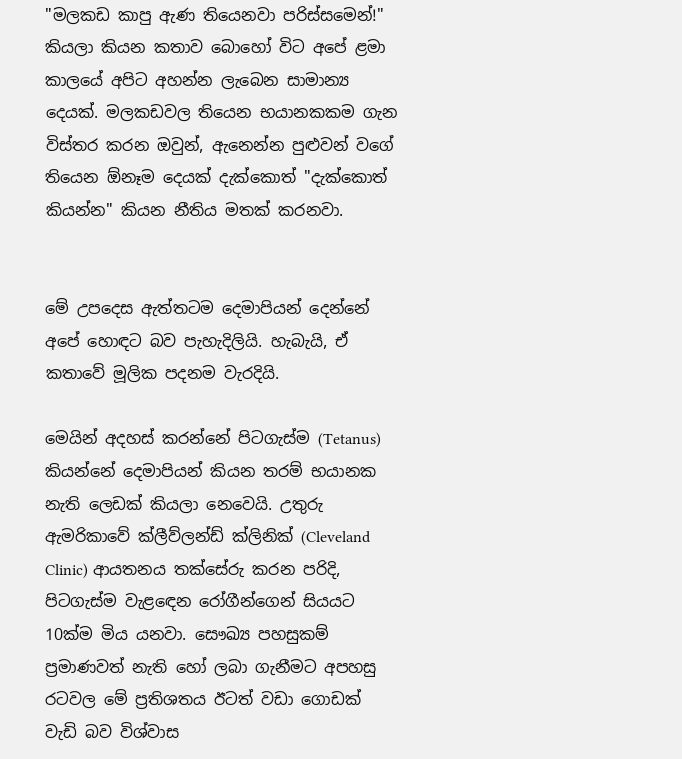"මලකඩ කාපු ඇණ තියෙනවා පරිස්සමෙන්!" කියලා කියන කතාව බොහෝ විට අපේ ළමා කාලයේ අපිට අහන්න ලැබෙන සාමාන්‍ය දෙයක්. මලකඩවල තියෙන භයානකකම ගැන විස්තර කරන ඔවුන්, ඇනෙන්න පුළුවන් වගේ තියෙන ඕනෑම දෙයක් දැක්කොත් "දැක්කොත් කියන්න" කියන නීතිය මතක් කරනවා.


මේ උපදෙස ඇත්තටම දෙමාපියන් දෙන්නේ අපේ හොඳට බව පැහැදිලියි. හැබැයි, ඒ කතාවේ මූලික පදනම වැරදියි.

මෙයින් අදහස් කරන්නේ පිටගැස්ම (Tetanus) කියන්නේ දෙමාපියන් කියන තරම් භයානක නැති ලෙඩක් කියලා නෙවෙයි. උතුරු ඇමරිකාවේ ක්ලීව්ලන්ඩ් ක්ලිනික් (Cleveland Clinic) ආයතනය තක්සේරු කරන පරිදි, පිටගැස්ම වැළඳෙන රෝගීන්ගෙන් සියයට 10ක්ම මිය යනවා. සෞඛ්‍ය පහසුකම් ප්‍රමාණවත් නැති හෝ ලබා ගැනීමට අපහසු රටවල මේ ප්‍රතිශතය ඊටත් වඩා ගොඩක් වැඩි බව විශ්වාස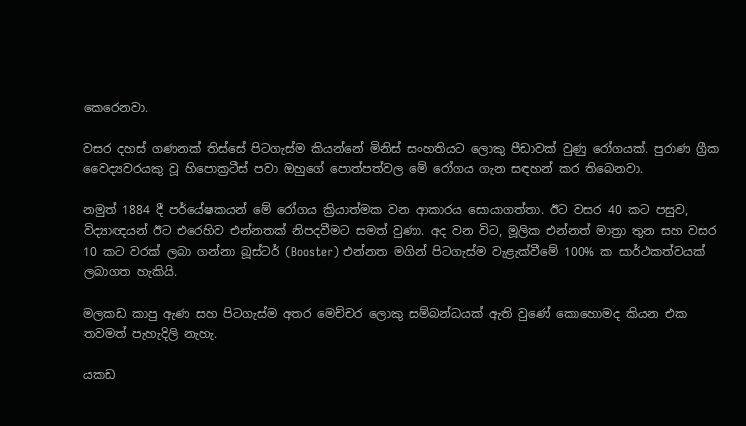කෙරෙනවා.

වසර දහස් ගණනක් තිස්සේ පිටගැස්ම කියන්නේ මිනිස් සංහතියට ලොකු පීඩාවක් වුණු රෝගයක්. පුරාණ ග්‍රීක වෛද්‍යවරයකු වූ හිපොක්‍රටීස් පවා ඔහුගේ පොත්පත්වල මේ රෝගය ගැන සඳහන් කර තිබෙනවා.

නමුත් 1884 දී පර්යේෂකයන් මේ රෝගය ක්‍රියාත්මක වන ආකාරය සොයාගත්තා. ඊට වසර 40 කට පසුව, විද්‍යාඥයන් ඊට එරෙහිව එන්නතක් නිපදවීමට සමත් වුණා. අද වන විට, මූලික එන්නත් මාත්‍රා තුන සහ වසර 10 කට වරක් ලබා ගන්නා බූස්ටර් (Booster) එන්නත මගින් පිටගැස්ම වැළැක්වීමේ 100% ක සාර්ථකත්වයක් ලබාගත හැකියි.

මලකඩ කාපු ඇණ සහ පිටගැස්ම අතර මෙච්චර ලොකු සම්බන්ධයක් ඇති වුණේ කොහොමද කියන එක තවමත් පැහැදිලි නැහැ.

යකඩ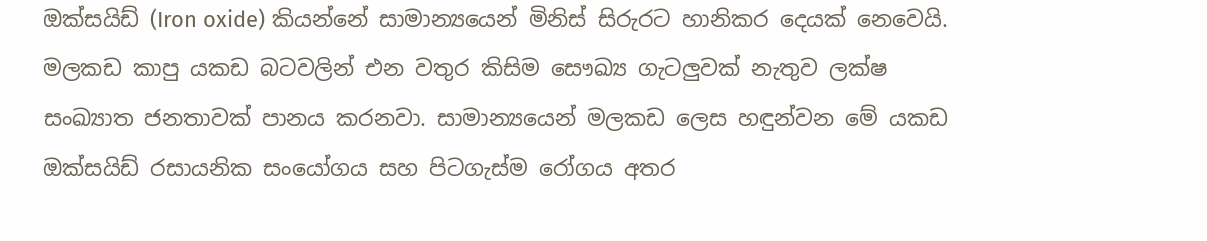ඔක්සයිඩ් (Iron oxide) කියන්නේ සාමාන්‍යයෙන් මිනිස් සිරුරට හානිකර දෙයක් නෙවෙයි. මලකඩ කාපු යකඩ බටවලින් එන වතුර කිසිම සෞඛ්‍ය ගැටලුවක් නැතුව ලක්ෂ සංඛ්‍යාත ජනතාවක් පානය කරනවා. සාමාන්‍යයෙන් මලකඩ ලෙස හඳුන්වන මේ යකඩ ඔක්සයිඩ් රසායනික සංයෝගය සහ පිටගැස්ම රෝගය අතර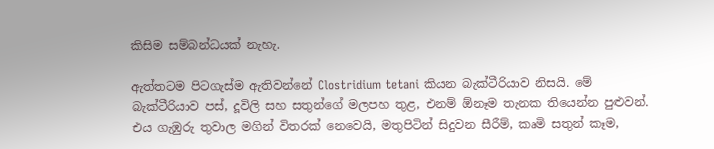කිසිම සම්බන්ධයක් නැහැ.

ඇත්තටම පිටගැස්ම ඇතිවන්නේ Clostridium tetani කියන බැක්ටීරියාව නිසයි. මේ බැක්ටීරියාව පස්, දූවිලි සහ සතුන්ගේ මලපහ තුළ, එනම් ඕනෑම තැනක තියෙන්න පුළුවන්. එය ගැඹුරු තුවාල මගින් විතරක් නෙවෙයි, මතුපිටින් සිදුවන සීරීම්, කෘමි සතුන් කෑම,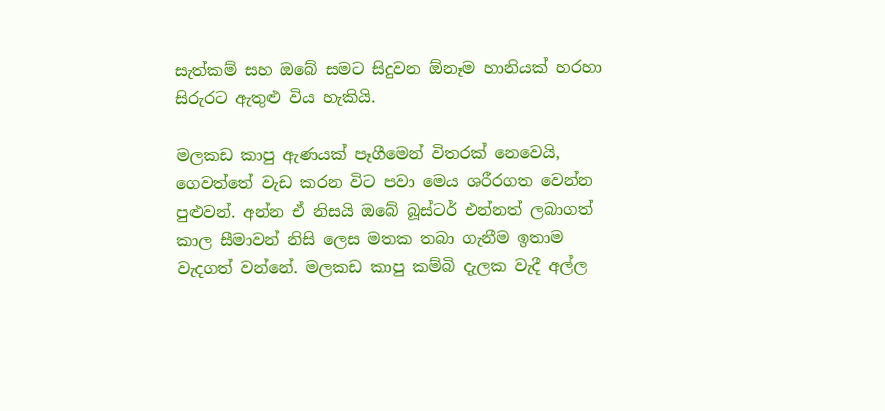සැත්කම් සහ ඔබේ සමට සිදුවන ඕනෑම හානියක් හරහා සිරුරට ඇතුළු විය හැකියි.

මලකඩ කාපු ඇණයක් පෑගීමෙන් විතරක් නෙවෙයි, ගෙවත්තේ වැඩ කරන විට පවා මෙය ශරීරගත වෙන්න පුළුවන්. අන්න ඒ නිසයි ඔබේ බූස්ටර් එන්නත් ලබාගත් කාල සීමාවන් නිසි ලෙස මතක තබා ගැනීම ඉතාම වැදගත් වන්නේ. මලකඩ කාපු කම්බි දැලක වැදී අල්ල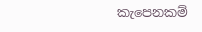කැපෙනකම්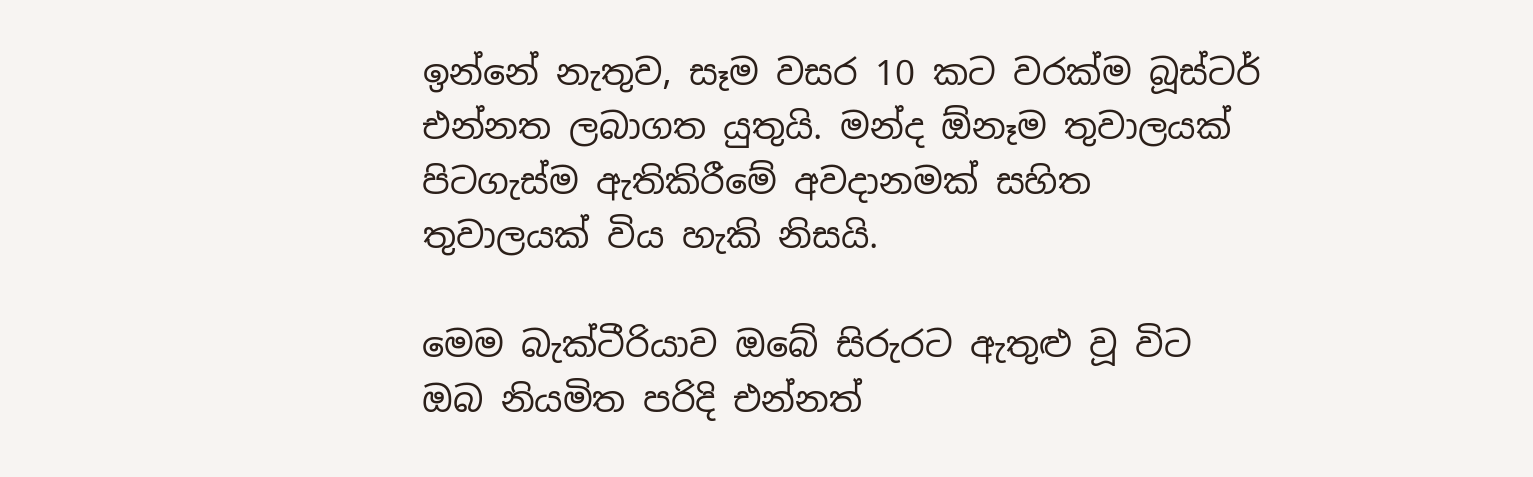ඉන්නේ නැතුව, සෑම වසර 10 කට වරක්ම බූස්ටර් එන්නත ලබාගත යුතුයි. මන්ද ඕනෑම තුවාලයක් පිටගැස්ම ඇතිකිරීමේ අවදානමක් සහිත තුවාලයක් විය හැකි නිසයි.

මෙම බැක්ටීරියාව ඔබේ සිරුරට ඇතුළු වූ විට ඔබ නියමිත පරිදි එන්නත්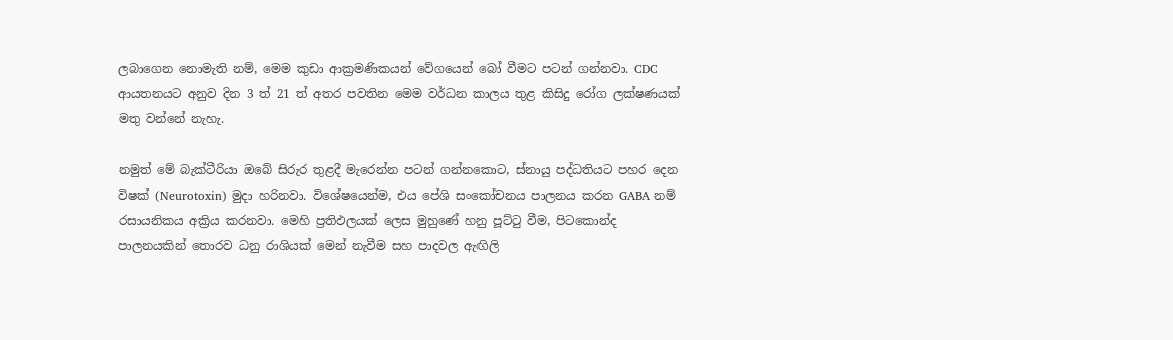ලබාගෙන නොමැති නම්, මෙම කුඩා ආක්‍රමණිකයන් වේගයෙන් බෝ වීමට පටන් ගන්නවා. CDC ආයතනයට අනුව දින 3 ත් 21 ත් අතර පවතින මෙම වර්ධන කාලය තුළ කිසිදු රෝග ලක්ෂණයක් මතු වන්නේ නැහැ.

නමුත් මේ බැක්ටීරියා ඔබේ සිරුර තුළදී මැරෙන්න පටන් ගන්නකොට, ස්නායු පද්ධතියට පහර දෙන විෂක් (Neurotoxin) මුදා හරිනවා. විශේෂයෙන්ම, එය පේශි සංකෝචනය පාලනය කරන GABA නම් රසායනිකය අක්‍රිය කරනවා. මෙහි ප්‍රතිඵලයක් ලෙස මුහුණේ හනු පූට්ටු වීම, පිටකොන්ද පාලනයකින් තොරව ධනු රාශියක් මෙන් නැවීම සහ පාදවල ඇඟිලි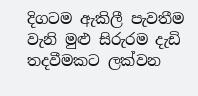දිගටම ඇකිලී පැවතීම වැනි මුළු සිරුරම දැඩි තදවීමකට ලක්වන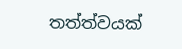තත්ත්වයක්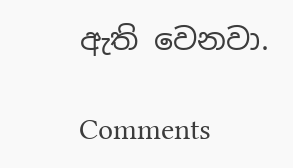ඇති වෙනවා.

Comments